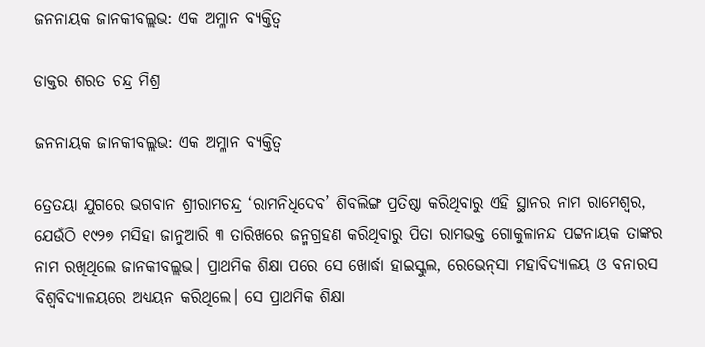ଜନନାୟକ ଜାନକୀବଲ୍ଲଭ: ଏକ ଅମ୍ଳାନ ବ୍ୟକ୍ତିତ୍ବ

ଡାକ୍ତର ଶରତ ଚନ୍ଦ୍ର ମିଶ୍ର

ଜନନାୟକ ଜାନକୀବଲ୍ଲଭ: ଏକ ଅମ୍ଳାନ ବ୍ୟକ୍ତିତ୍ବ

ତ୍ରେତୟା ଯୁଗରେ ଭଗବାନ ଶ୍ରୀରାମଚନ୍ଦ୍ର ‘ରାମନିଧିଦେବ’ ଶିବଲିଙ୍ଗ ପ୍ରତିଷ୍ଠା କରିଥିବାରୁ ଏହି ସ୍ଥାନର ନାମ ରାମେଶ୍ବର, ଯେଉଁଠି ୧୯୨୭ ମସିହା ଜାନୁଆରି ୩ ତାରିଖରେ ଜନ୍ମଗ୍ରହଣ କରିଥିବାରୁ ପିତା ରାମଭକ୍ତ ଗୋକୁଳାନନ୍ଦ ପଟ୍ଟନାୟକ ତାଙ୍କର ନାମ ରଖିଥିଲେ ଜାନକୀବଲ୍ଲଭ। ପ୍ରାଥମିକ ଶିକ୍ଷା ପରେ ସେ ଖୋର୍ଦ୍ଧା ହାଇସ୍କୁଲ, ରେଭେନ୍‌ସା ମହାବିଦ୍ୟାଳୟ ଓ ବନାରସ ବିଶ୍ବବିଦ୍ୟାଳୟରେ ଅଧ୍ୟୟନ କରିଥିଲେ। ସେ ପ୍ରାଥମିକ ଶିକ୍ଷା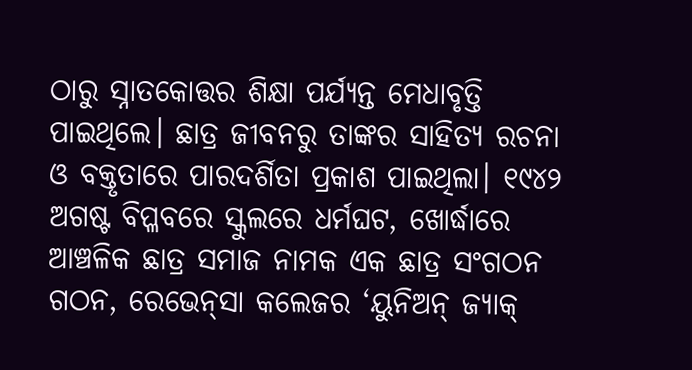ଠାରୁ ସ୍ନାତକୋତ୍ତର ଶିକ୍ଷା ପର୍ଯ୍ୟନ୍ତ ମେଧାବୃତ୍ତି ପାଇଥିଲେ। ଛାତ୍ର ଜୀବନରୁ ତାଙ୍କର ସାହିତ୍ୟ ରଚନା ଓ ବକ୍ତୃତାରେ ପାରଦର୍ଶିତା ପ୍ରକାଶ ପାଇଥିଲା। ୧୯୪୨ ଅଗଷ୍ଟ ବିପ୍ଳବରେ ସ୍କୁଲରେ ଧର୍ମଘଟ, ଖୋର୍ଦ୍ଧାରେ ଆଞ୍ଚଳିକ ଛାତ୍ର ସମାଜ ନାମକ ଏକ ଛାତ୍ର ସଂଗଠନ ଗଠନ, ରେଭେନ୍‌ସା କଲେଜର ‘ୟୁନିଅନ୍‌ ଜ୍ୟାକ୍‌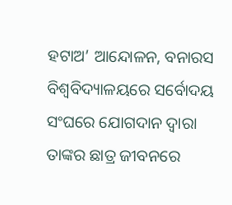ହଟାଅ’ ଆନ୍ଦୋଳନ, ବନାରସ ବିଶ୍ବବିଦ୍ୟାଳୟରେ ସର୍ବୋଦୟ ସଂଘରେ ଯୋଗଦାନ ଦ୍ବାରା ତାଙ୍କର ଛାତ୍ର ଜୀବନରେ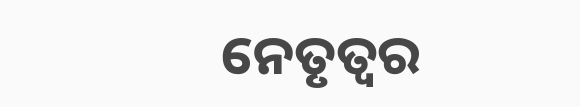ନେତୃତ୍ବର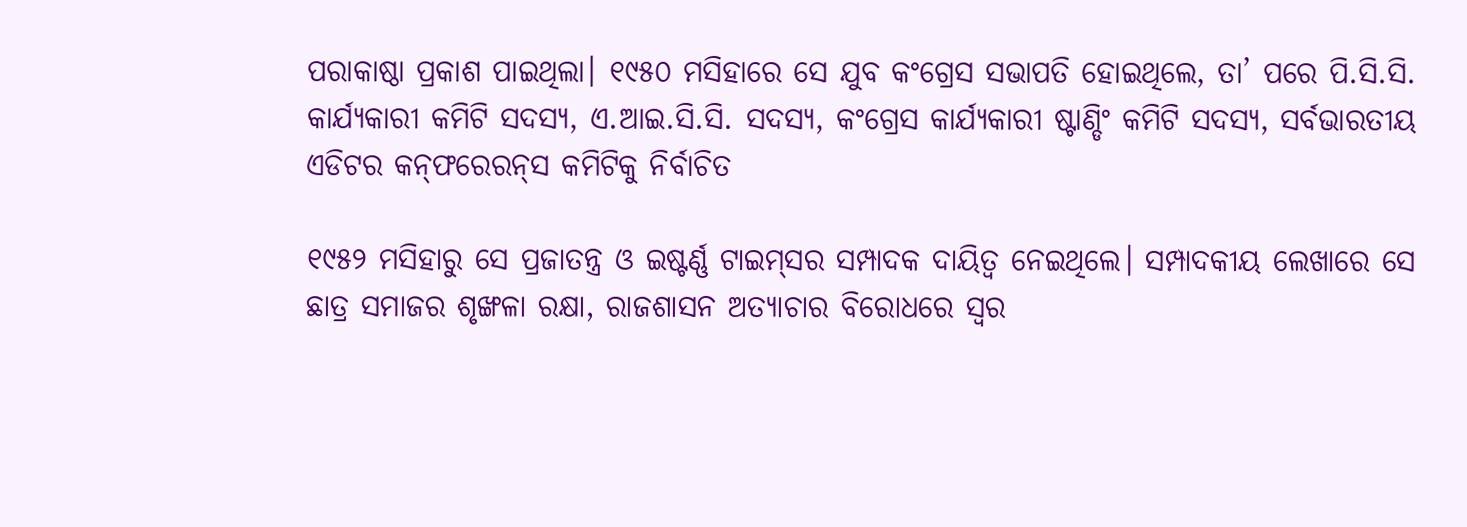ପରାକାଷ୍ଠା ପ୍ରକାଶ ପାଇଥିଲା। ୧୯୫୦ ମସିହାରେ ସେ ଯୁବ କଂଗ୍ରେସ ସଭାପତି ହୋଇଥିଲେ, ତା’ ପରେ ପି.ସି.ସି. କାର୍ଯ୍ୟକାରୀ କମିଟି ସଦସ୍ୟ, ଏ.ଆଇ.ସି.ସି. ସଦସ୍ୟ, କଂଗ୍ରେସ କାର୍ଯ୍ୟକାରୀ ଷ୍ଟାଣ୍ଡିଂ କମିଟି ସଦସ୍ୟ, ସର୍ବଭାରତୀୟ ଏଡିଟର କନ୍‌ଫର‌େରନ୍‌ସ କମିଟିକୁ ନିର୍ବାଚିତ

୧୯୫୨ ମସିହାରୁ ସେ ପ୍ରଜାତନ୍ତ୍ର ଓ ଇଷ୍ଟର୍ଣ୍ଣ ଟାଇମ୍‌ସର ସମ୍ପାଦକ ଦାୟିତ୍ବ ନେଇଥିଲେ। ସମ୍ପାଦକୀୟ ଲେଖାରେ ସେ ଛାତ୍ର ସମାଜର ଶୃଙ୍ଖଳା ରକ୍ଷା, ରାଜଶାସନ ଅତ୍ୟାଚାର ବିରୋଧରେ ସ୍ବର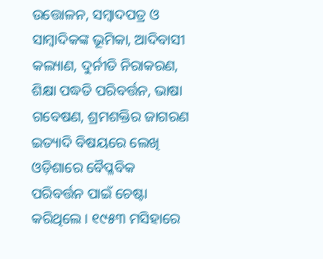ଉତ୍ତୋଳନ, ସମ୍ବାଦପତ୍ର ଓ ସାମ୍ବାଦିକଙ୍କ ଭୂମିକା, ଆଦିବାସୀ କଲ୍ୟାଣ, ଦୁର୍ନୀତି ନିରାକରଣ, ଶିକ୍ଷା ପଦ୍ଧତି ପରିବର୍ତ୍ତନ, ଭାଷା ଗବେଷଣ, ଶ୍ରମଶକ୍ତିର ଜାଗରଣ ଇତ୍ୟାଦି ବିଷୟରେ ଲେଖି ଓଡ଼ିଶାରେ ବୈପ୍ଳବିକ ପରିବର୍ତ୍ତନ ପାଇଁ ଚେଷ୍ଟା କରିଥିଲେ। ୧୯୫୩ ମସିହାରେ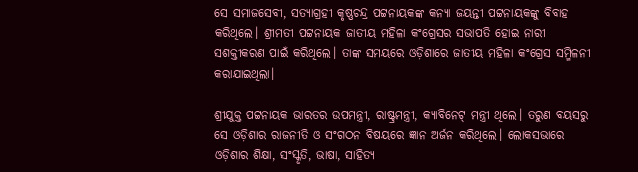ସେ ସମାଜସେବୀ, ସତ୍ୟାଗ୍ରହ‌ୀ କୃଷ୍ଣଚନ୍ଦ୍ର ପଟ୍ଟନାୟକଙ୍କ କନ୍ୟା ଜୟନ୍ତୀ ପଟ୍ଟନାୟକଙ୍କୁ ବିବାହ କରିଥିଲେ। ଶ୍ରୀମତୀ ପଟ୍ଟନାୟକ ଜାତୀୟ ମହିଳା କଂଗ୍ରେସର ସଭାପତି ହୋଇ ନାରୀ ସଶକ୍ତୀକରଣ ପାଇଁ‌ କରିଥିଲେ। ତାଙ୍କ ସମୟରେ ଓଡ଼ିଶାରେ ଜାତୀୟ ମହିଳା କଂଗ୍ରେସ ସମ୍ମିଳନୀ କରାଯାଇଥିଲା।

ଶ୍ରୀଯୁକ୍ତ ପଟ୍ଟନାୟକ ଭାରତର ଉପମନ୍ତ୍ରୀ, ରାଷ୍ଟ୍ରମନ୍ତ୍ରୀ, କ୍ୟାବିନେଟ୍‌ ମନ୍ତ୍ରୀ ଥିଲେ। ତରୁଣ ବୟସରୁ ସେ ଓଡ଼ିଶାର ରାଜନୀତି ଓ ସଂଗଠନ ବିଷୟରେ ଜ୍ଞାନ ଅର୍ଜନ କରିଥିଲେ। ଲୋକସଭାରେ ଓଡ଼ିଶାର ଶିକ୍ଷା, ସଂସ୍କୃତି, ଭାଷା, ସାହିତ୍ୟ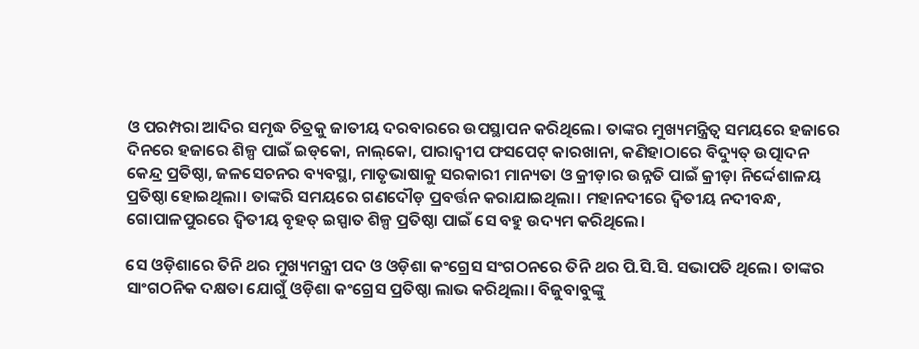ଓ ପରମ୍ପରା ଆଦିର ସମୃଦ୍ଧ ଚିତ୍ରକୁ ଜାତୀୟ ଦରବାରରେ ଉପସ୍ଥାପନ କରିଥିଲେ। ତାଙ୍କର ମୁଖ୍ୟମନ୍ତ୍ରିତ୍ବ ସମୟରେ ହଜାରେ ଦିନରେ ହଜାରେ ଶିଳ୍ପ ପାଇଁ ଇଡ୍‌କୋ, ନାଲ୍‌କୋ, ପାରାଦ୍ବୀପ ଫସପେଟ୍ କାରଖାନା, କଣିହାଠାରେ ବିଦ୍ୟୁତ୍‌ ଉତ୍ପାଦନ କେନ୍ଦ୍ର ପ୍ରତିଷ୍ଠା, ଜଳସେଚନର ବ୍ୟବସ୍ଥା, ମାତୃଭାଷାକୁ ସରକାରୀ ମାନ୍ୟତା ଓ କ୍ରୀଡ଼ାର ଉନ୍ନତି ପାଇଁ କ୍ରୀଡ଼ା ନିର୍ଦ୍ଦେଶାଳୟ ପ୍ରତିଷ୍ଠା ହୋଇଥିଲା। ତାଙ୍କରି ସମୟରେ ଗଣଦୌଡ଼ ପ୍ରବର୍ତ୍ତନ କରାଯାଇଥିଲା। ମହାନଦୀରେ ଦ୍ବିତୀୟ ନଦୀବନ୍ଧ, ଗୋପାଳପୁରରେ ଦ୍ବିତୀୟ ବୃହତ୍‌ ଇସ୍ପାତ ଶିଳ୍ପ ପ୍ରତିଷ୍ଠା ପାଇଁ ସେ ବହୁ ଉଦ୍ୟମ କରିଥିଲେ।

ସେ ଓଡ଼ିଶାରେ ତିନି ଥର ମୁଖ୍ୟମନ୍ତ୍ରୀ ପଦ ଓ ଓଡ଼ିଶା କଂଗ୍ରେସ ସଂଗଠନରେ ତିନି ଥର ପି.ସି.ସି. ସଭାପତି ଥିଲେ। ତାଙ୍କର ସାଂଗଠନିକ ଦକ୍ଷତା ଯୋଗୁଁ ଓଡ଼ିଶା କଂଗ୍ରେସ ପ୍ରତିଷ୍ଠା ଲାଭ କରିଥିଲା। ବିଜୁବାବୁଙ୍କୁ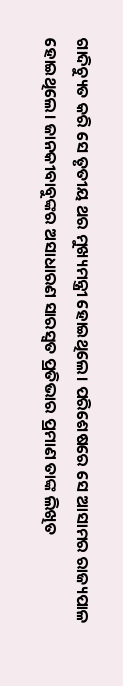ଗାଦିଚ୍ୟୁତ କରି ସେ ତୃତୀୟ ଥର ମୁଖ୍ୟମନ୍ତ୍ରୀ ହୋଇଥିଲେ। ପରିଶେଷରେ ସେ ଆସାମର ରାଜ୍ୟପାଳ ହୋଇଥିଲେ। ଜାନକୀବାବୁଙ୍କର ଅସାଧାରଣ ସାରସ୍ବତ ପ୍ରତିଭାର ପ୍ରମାଣ ତାଙ୍କ ଲିଖିତ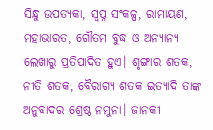ସିନ୍ଧୁ ଉପତ୍ୟକା, ସ୍ବପ୍ନ ସଂକଳ୍ପ, ରାମାୟଣ, ମହାଭାରତ, ଗୌତମ ବୁଦ୍ଧ ଓ ଅନ୍ୟାନ୍ୟ ଲେଖାରୁ ପ୍ରତିପାଦିତ ହୁଏ। ଶୃଙ୍ଗାର ଶତକ, ନୀତି ଶତକ, ବୈରାଗ୍ୟ ଶତକ ଇତ୍ୟାଦି ତାଙ୍କ ଅନୁବାଦର ଶ୍ରେଷ୍ଠ ନମୁନା। ଜାନକୀ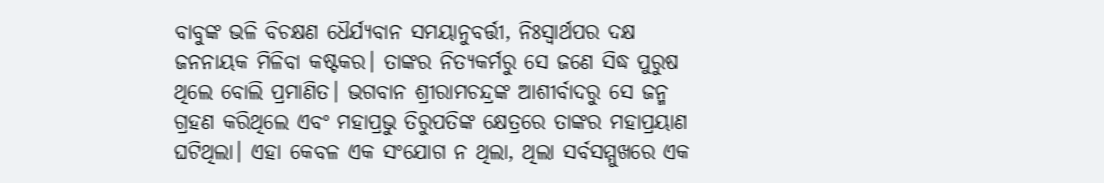ବାବୁଙ୍କ ଭଳି ବିଚକ୍ଷଣ ଧୈର୍ଯ୍ୟବାନ ସମୟାନୁବର୍ତ୍ତୀ, ନିଃସ୍ବାର୍ଥପର ଦକ୍ଷ ଜନନାୟକ ମିଳିବା କଷ୍ଟକର। ତାଙ୍କର ନିତ୍ୟକର୍ମରୁ ସେ ଜଣେ ସିଦ୍ଧ ପୁରୁଷ ଥିଲେ ବୋଲି ପ୍ରମାଣିତ। ଭଗବାନ ଶ୍ରୀରାମଚନ୍ଦ୍ରଙ୍କ ଆଶୀର୍ବାଦରୁ ସେ ଜନ୍ମ ଗ୍ରହଣ କରିଥିଲେ ଏବଂ ମହାପ୍ରଭୁ ତିରୁପତିଙ୍କ କ୍ଷେତ୍ରରେ ତାଙ୍କର ମହାପ୍ରୟାଣ ଘଟିଥିଲା। ଏହା କେ‌ବଳ ଏକ ସଂଯୋଗ ନ ଥିଲା, ଥିଲା ସର୍ବସମ୍ମୁଖରେ ଏକ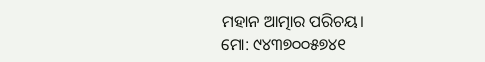ମହାନ ଆତ୍ମାର ପରିଚୟ।
ମୋ: ୯୪୩୭୦୦୫୭୪୧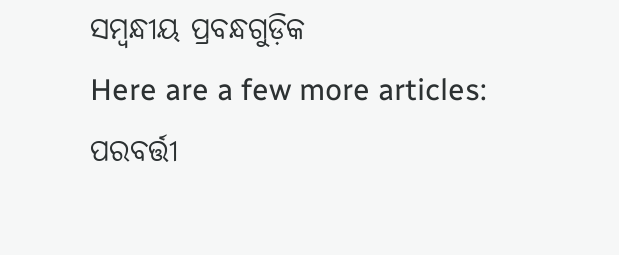ସମ୍ବନ୍ଧୀୟ ପ୍ରବନ୍ଧଗୁଡ଼ିକ
Here are a few more articles:
ପରବର୍ତ୍ତୀ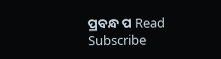ପ୍ରବନ୍ଧ ପ Read
Subscribe